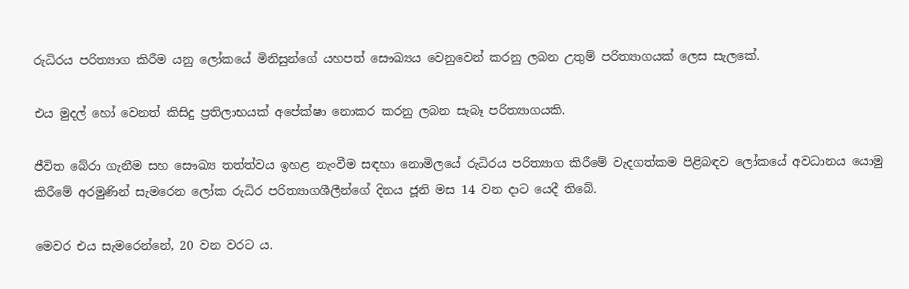රුධිරය පරිත්‍යාග කිරීම යනු ලෝකයේ මිනිසුන්ගේ යහපත් සෞඛ්‍යය වෙනුවෙන් කරනු ලබන උතුම් පරිත්‍යාගයක් ලෙස සැලකේ.

එය මුදල් හෝ වෙනත් කිසිදු ප්‍රතිලාභයක් අපේක්ෂා නොකර කරනු ලබන සැබෑ පරිත්‍යාගයකි.

ජීවිත බේරා ගැනීම සහ සෞඛ්‍ය තත්ත්වය ඉහළ නැංවීම සඳහා නොමිලයේ රුධිරය පරිත්‍යාග කිරීමේ වැදගත්කම පිළිබඳව ලෝකයේ අවධානය යොමු කිරීමේ අරමුණින් සැමරෙන ලෝක රුධිර පරිත්‍යාගශීලීන්ගේ දිනය ජූනි මස 14 වන දාට යෙදී තිබේ.

මෙවර එය සැමරෙන්නේ, 20 වන වරට ය.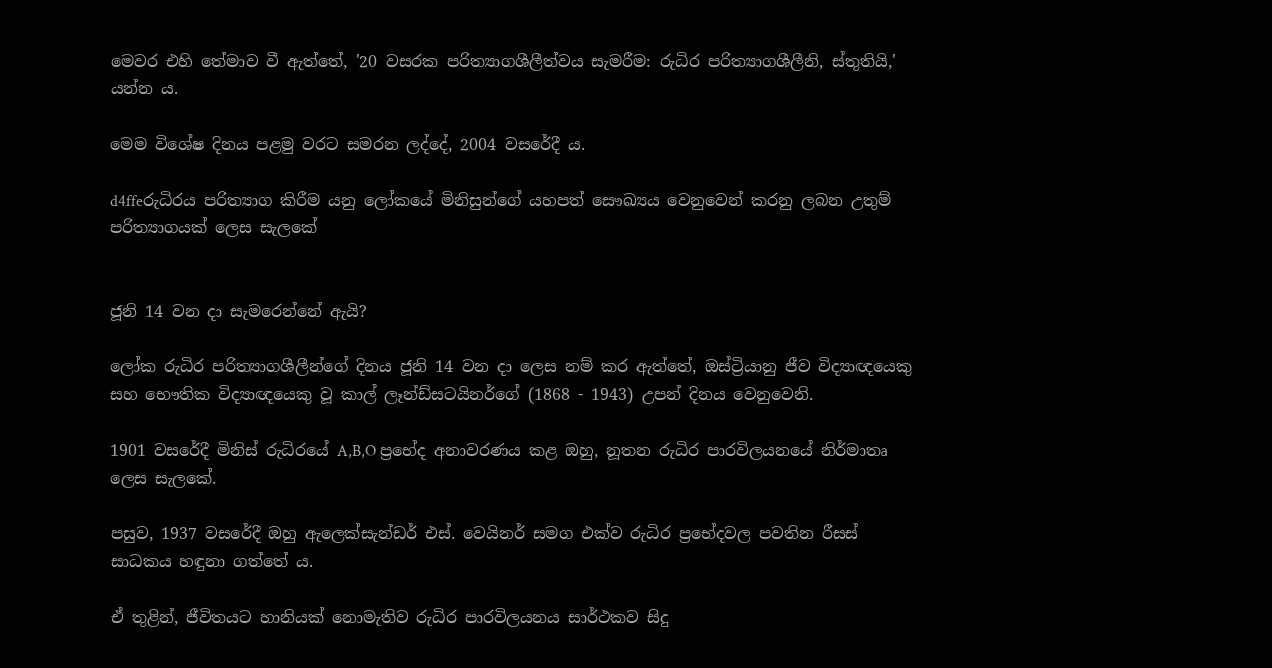මෙවර එහි තේමාව වී ඇත්තේ, '20 වසරක පරිත්‍යාගශීලීත්වය සැමරීම: රුධිර පරිත්‍යාගශීලීනි, ස්තුතියි,' යන්න ය.

මෙම විශේෂ දිනය පළමු වරට සමරන ලද්දේ, 2004 වසරේදී ය.

d4ffeරුධිරය පරිත්‍යාග කිරීම යනු ලෝකයේ මිනිසුන්ගේ යහපත් සෞඛ්‍යය වෙනුවෙන් කරනු ලබන උතුම් පරිත්‍යාගයක් ලෙස සැලකේ


ජූනි 14 වන දා සැමරෙන්නේ ඇයි?

ලෝක රුධිර පරිත්‍යාගශීලීන්ගේ දිනය ජූනි 14 වන දා ලෙස නම් කර ඇත්තේ, ඔස්ට්‍රියානු ජීව විද්‍යාඥයෙකු සහ භෞතික විද්‍යාඥයෙකු වූ කාල් ලෑන්ඩ්සටයිනර්ගේ (1868 - 1943) උපන් දිනය වෙනුවෙනි.

1901 වසරේදී මිනිස් රුධිරයේ A,B,O ප්‍රභේද අනාවරණය කළ ඔහු, නූතන රුධිර පාරවිලයනයේ නිර්මාතෘ ලෙස සැලකේ.

පසුව, 1937 වසරේදී ඔහු ඇලෙක්සැන්ඩර් එස්. වෙයිනර් සමග එක්ව රුධිර ප්‍රභේදවල පවතින රීසස් සාධකය හඳුනා ගත්තේ ය.

ඒ තුළින්, ජීවිතයට හානියක් නොමැතිව රුධිර පාරවිලයනය සාර්ථකව සිදු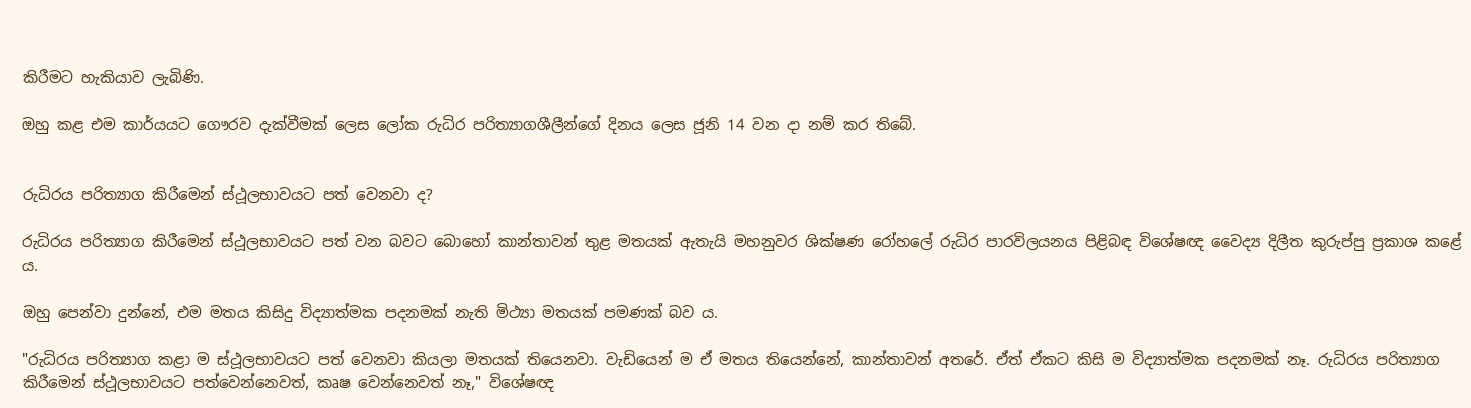කිරීමට හැකියාව ලැබිණි.

ඔහු කළ එම කාර්යයට‌ ගෞරව දැක්වීමක් ලෙස ලෝක රුධිර පරිත්‍යාගශීලීන්‌ගේ දිනය ලෙස ජූනි 14 වන දා නම් කර තිබේ.


රුධිරය පරිත්‍යාග කිරීමෙන් ස්ථූලභාවයට පත් වෙනවා ද?

රුධිරය පරිත්‍යාග කිරීමෙන් ස්ථූලභාවයට පත් වන බවට බොහෝ කාන්තාවන් තුළ මතයක් ඇතැයි මහනුවර ශික්ෂණ රෝහලේ රුධිර පාරවිලයනය පිළිබඳ විශේෂඥ වෛද්‍ය දිලීත කුරුප්පු ප්‍රකාශ කළේ ය.

ඔහු පෙන්වා දුන්නේ, එම මතය කිසිදු විද්‍යාත්මක පදනමක් නැති මිථ්‍යා මතයක් පමණක් බව ය.

"රුධිරය පරිත්‍යාග කළා ම ස්ථූලභාවයට පත් වෙනවා කියලා මතයක් තියෙනවා. වැඩියෙන් ම ඒ මතය තියෙන්නේ, කාන්තාවන් අතරේ. ඒත් ඒකට කිසි ම විද්‍යාත්මක පදනමක් නෑ. රුධිරය පරිත්‍යාග කිරීමෙන් ස්ථූලභාවයට පත්වෙන්නෙවත්, කෘෂ වෙන්නෙවත් නෑ," විශේෂඥ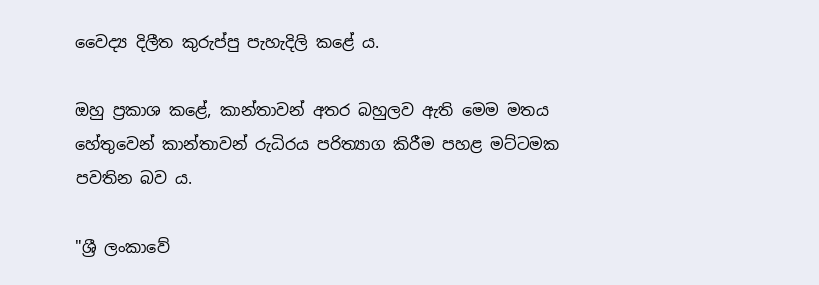වෛද්‍ය දිලීත කුරුප්පු පැහැදිලි කළේ ය.

ඔහු ප්‍රකාශ කළේ, කාන්තාවන් අතර බහුලව ඇති මෙම මතය හේතුවෙන් කාන්තාවන් රුධිරය පරිත්‍යාග කිරීම පහළ මට්ටමක පවතින බව ය.

"ශ්‍රී ලංකාවේ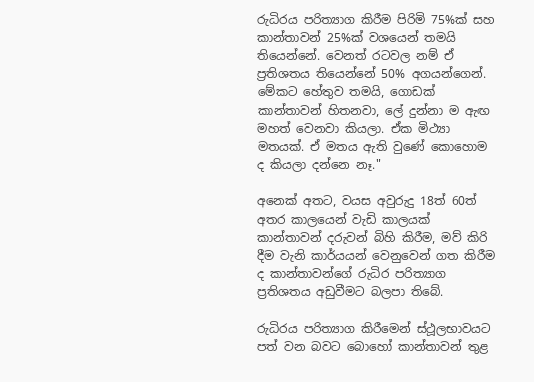රුධිරය පරිත්‍යාග කිරීම පිරිමි 75%ක් සහ කාන්තාවන් 25%ක් වශයෙන් තමයි තියෙන්නේ. වෙනත් රටවල නම් ඒ ප්‍රතිශතය තියෙන්නේ 50% අගයන්ගෙන්. මේකට හේතුව තමයි, ගොඩක් කාන්තාවන් හිතනවා, ලේ දුන්නා ම ඇඟ මහත් වෙනවා කියලා. ඒක මිථ්‍යා මතයක්. ඒ මතය ඇති වුණේ කොහොම ද කියලා දන්නෙ නෑ."

අනෙක් අතට, වයස අවුරුදු 18ත් 60ත් අතර කාලයෙන් වැඩි කාලයක් කාන්තාවන් දරුවන් බිහි කිරීම, මව් කිරි දීම වැනි කාර්යයන් වෙනුවෙන් ගත කිරීම ද කාන්තාවන්ගේ රුධිර පරිත්‍යාග ප්‍රතිශතය අඩුවීමට බලපා තිබේ.

රුධිරය පරිත්‍යාග කිරීමෙන් ස්ථූලභාවයට පත් වන බවට බොහෝ කාන්තාවන් තුළ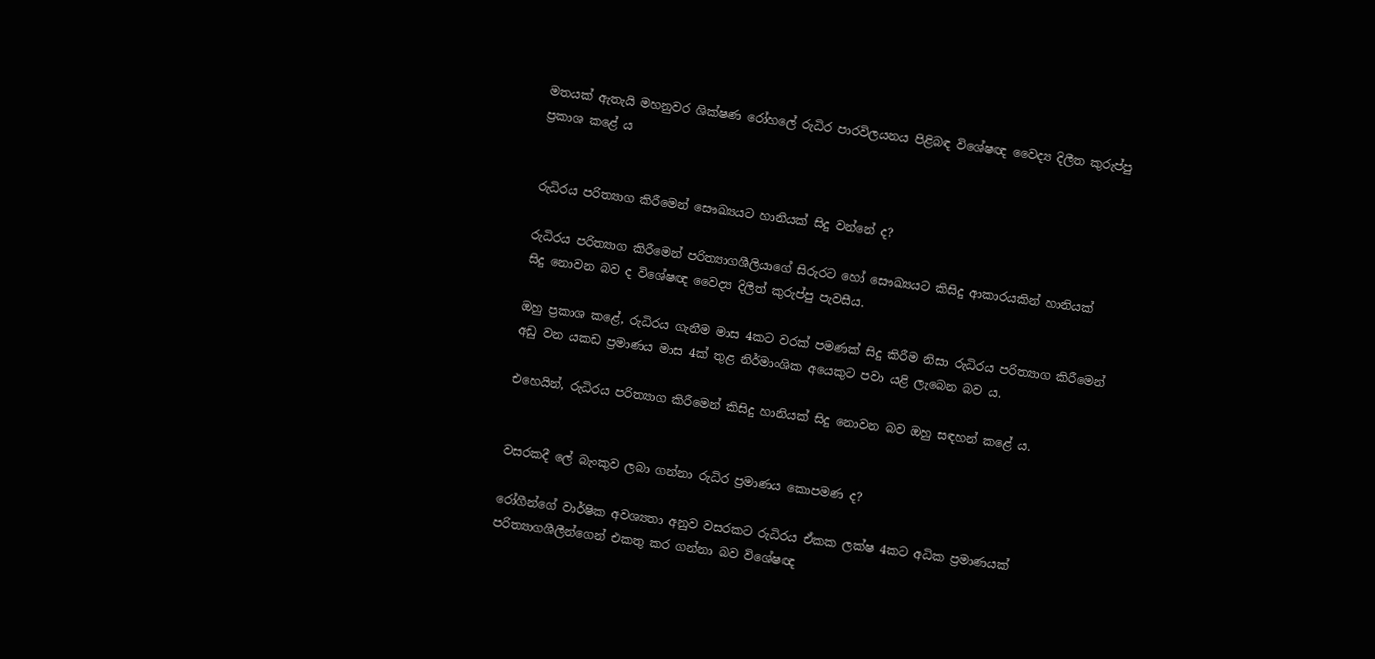මතයක් ඇතැයි මහනුවර ශික්ෂණ රෝහලේ රුධිර පාරවිලයනය පිළිබඳ විශේෂඥ වෛද්‍ය දිලීත කුරුප්පු ප්‍රකාශ කළේ ය


රුධිරය පරිත්‍යාග කිරීමෙන් සෞඛ්‍යයට හානියක් සිදු වන්නේ ද?

රුධිරය පරිත්‍යාග කිරීමෙන් පරිත්‍යාගශීලියාගේ සිරුරට හෝ සෞඛ්‍යයට කිසිදු ආකාරයකින් හානියක් සිදු නොවන බව ද විශේෂඥ වෛද්‍ය දිලීත් කුරුප්පු පැවසීය.

ඔහු ප්‍රකාශ කළේ, රුධිරය ගැනීම මාස 4කට වරක් පමණක් සිදු කිරීම නිසා රුධිරය පරිත්‍යාග කිරීමෙන් අඩු වන යකඩ ප්‍රමාණය මාස 4ක් තුළ නිර්මාංශික අයෙකුට පවා යළි ලැබෙන බව ය.

එහෙයින්, රුධිරය පරිත්‍යාග කිරීමෙන් කිසිදු හානියක් සිදු නොවන බව ඔහු සඳහන් කළේ ය.


වසරකදී ලේ බැංකුව ලබා ගන්නා රුධිර ප්‍රමාණය කොපමණ ද?

රෝගීන්ගේ වාර්ෂික අවශ්‍යතා අනුව වසරකට රුධිරය ඒකක ලක්ෂ 4කට අධික ප්‍රමාණයක් පරිත්‍යාගශීලීන්ගෙන් එකතු කර ගන්නා බව විශේෂඥ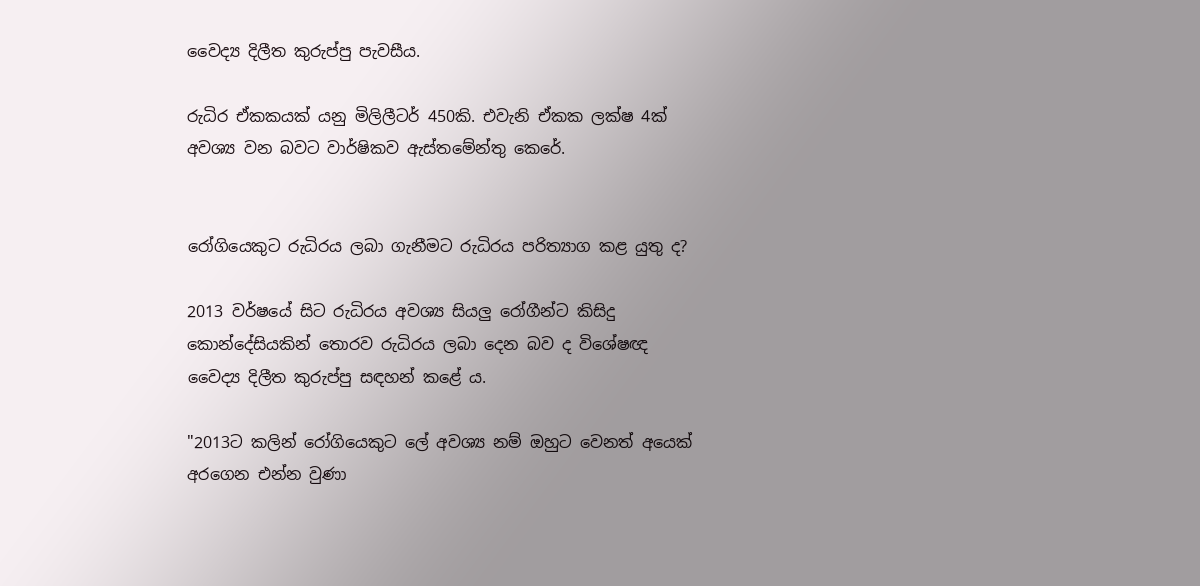වෛද්‍ය දිලීත කුරුප්පු පැවසීය.

රුධිර ඒකකයක් යනු මිලිලීටර් 450කි. එවැනි ඒකක ලක්ෂ 4ක් අවශ්‍ය වන බවට වාර්ෂිකව ඇස්තමේන්තු කෙරේ.


රෝගියෙකුට රුධිරය ලබා ගැනීමට රුධිරය පරිත්‍යාග කළ යුතු ද?

2013 වර්ෂයේ සිට රුධිරය අවශ්‍ය සියලු රෝගීන්ට කිසිදු කොන්දේසියකින් තොරව රුධිරය ලබා දෙන බව ද විශේෂඥ වෛද්‍ය දිලීත කුරුප්පු සඳහන් කළේ ය.

"2013ට කලින් රෝගියෙකුට ලේ අවශ්‍ය නම් ඔහුට වෙනත් අයෙක් අරගෙන එන්න වුණා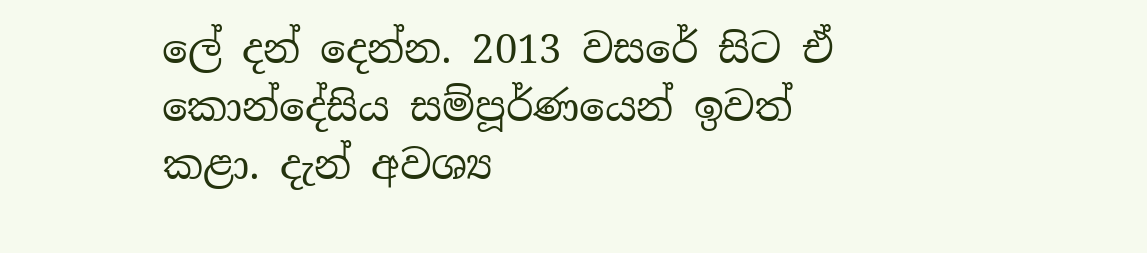ලේ දන් දෙන්න. 2013 වසරේ සිට ඒ කොන්දේසිය සම්පූර්ණයෙන් ඉවත් කළා. දැන් අවශ්‍ය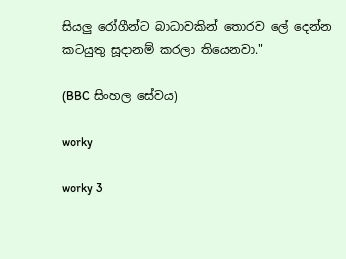සියලු රෝගීන්ට බාධාවකින් තොරව ලේ දෙන්න කටයුතු සූදානම් කරලා තියෙනවා."

(BBC සිංහල සේවය)

worky

worky 3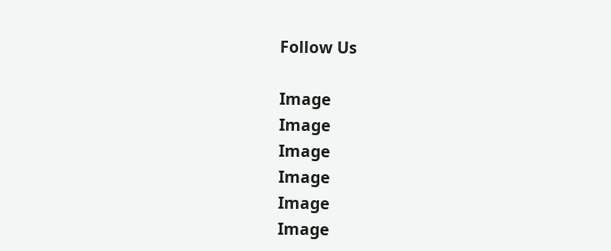Follow Us

Image
Image
Image
Image
Image
Image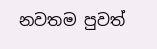නවතම පුවත්